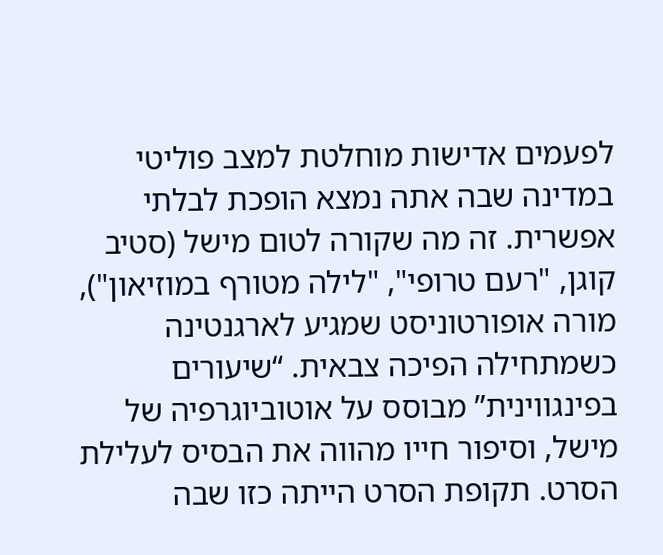לפעמים אדישות מוחלטת למצב פוליטי במדינה שבה אתה נמצא הופכת לבלתי אפשרית. זה מה שקורה לטום מישל (סטיב קוגן, "רעם טרופי", "לילה מטורף במוזיאון"), מורה אופורטוניסט שמגיע לארגנטינה כשמתחילה הפיכה צבאית. “שיעורים בפינגווינית” מבוסס על אוטוביוגרפיה של מישל, וסיפור חייו מהווה את הבסיס לעלילת הסרט. תקופת הסרט הייתה כזו שבה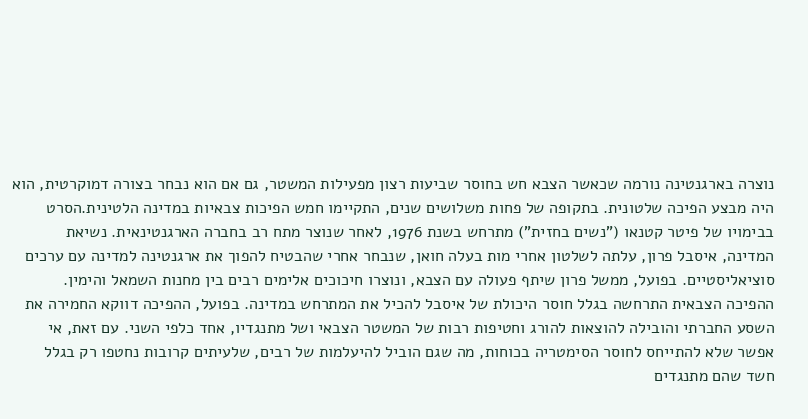נוצרה בארגנטינה נורמה שכאשר הצבא חש בחוסר שביעות רצון מפעילות המשטר, גם אם הוא נבחר בצורה דמוקרטית, הוא היה מבצע הפיכה שלטונית. בתקופה של פחות משלושים שנים, התקיימו חמש הפיכות צבאיות במדינה הלטינית.הסרט בבימויו של פיטר קטנאו ("נשים בחזית") מתרחש בשנת 1976, לאחר שנוצר מתח רב בחברה הארגנטינאית. נשיאת המדינה, איסבל פרון, עלתה לשלטון אחרי מות בעלה חואן, שנבחר אחרי שהבטיח להפוך את ארגנטינה למדינה עם ערכים סוציאליסטיים. בפועל, ממשל פרון שיתף פעולה עם הצבא, ונוצרו חיכוכים אלימים רבים בין מחנות השמאל והימין. ההפיכה הצבאית התרחשה בגלל חוסר היכולת של איסבל להכיל את המתרחש במדינה. בפועל, ההפיכה דווקא החמירה את השסע החברתי והובילה להוצאות להורג וחטיפות רבות של המשטר הצבאי ושל מתנגדיו, אחד כלפי השני. עם זאת, אי אפשר שלא להתייחס לחוסר הסימטריה בכוחות, מה שגם הוביל להיעלמות של רבים, שלעיתים קרובות נחטפו רק בגלל חשד שהם מתנגדים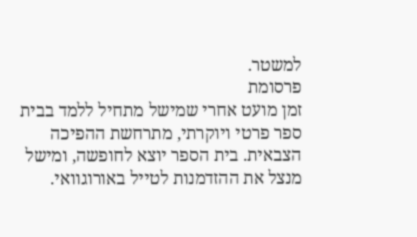למשטר.
פרסומת
זמן מועט אחרי שמישל מתחיל ללמד בבית ספר פרטי ויוקרתי, מתרחשת ההפיכה הצבאית. בית הספר יוצא לחופשה, ומישל מנצל את ההזדמנות לטייל באורוגוואי.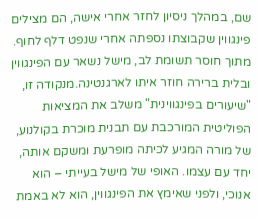שם, במהלך ניסיון לחזר אחרי אישה, הם מצילים פינגווין שקבוצתו נספתה אחרי שנפט דלף לחוף. מתוך חוסר תשומת לב, מישל נשאר עם הפינגווין ובלית ברירה חוזר איתו לארגנטינה.מנקודה זו, "שיעורים בפינגווינית" משלב את המציאות הפוליטית המורכבת עם תבנית מוכרת בקולנוע, של מורה המגיע לכיתה מופרעת ומשקם אותה, יחד עם עצמו. האופי של מישל בעייתי – הוא אנוכי, ולפני שאימץ את הפינגווין, הוא לא באמת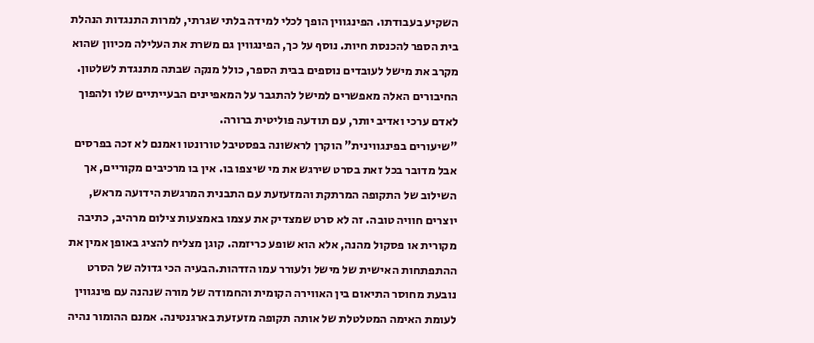השקיע בעבודתו. הפינגווין הופך לכלי למידה בלתי שגרתי, למרות התנגדות הנהלת בית הספר להכנסת חיות. נוסף על כך, הפינגווין גם משרת את העלילה מכיוון שהוא מקרב את מישל לעובדים נוספים בבית הספר, כולל מנקה שבתה מתנגדת לשלטון. החיבורים האלה מאפשרים למישל להתגבר על המאפיינים הבעייתיים שלו ולהפוך לאדם ערכי ואדיב יותר, עם תודעה פוליטית ברורה.
"שיעורים בפינגווינית" הוקרן לראשונה בפסטיבל טורונטו ואמנם לא זכה בפרסים אבל מדובר בכל זאת בסרט שירגש את מי שיצפו בו. אין בו מרכיבים מקוריים, אך השילוב של התקופה המרתקת והמזעזעת עם התבנית המרגשת הידועה מראש, יוצרים חוויה טובה. זה לא סרט שמצדיק את עצמו באמצעות צילום מרהיב, כתיבה מקורית או פסקול מהנה, אלא הוא שופע כריזמה. קוגן מצליח להציג באופן אמין את ההתפתחות האישית של מישל ולעורר עמו הזדהות.הבעיה הכי גדולה של הסרט נובעת מחוסר התיאום בין האווירה הקומית והחמודה של מורה שנהנה עם פינגווין לעומת האימה המטלטלת של אותה תקופה מזעזעת בארגנטינה. אמנם ההומור נהיה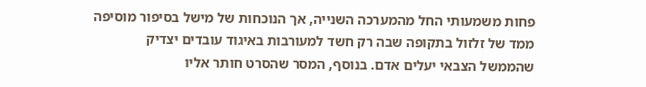פחות משמעותי החל מהמערכה השנייה, אך הנוכחות של מישל בסיפור מוסיפה ממד של זלזול בתקופה שבה רק חשד למעורבות באיגוד עובדים יצדיק שהממשל הצבאי יעלים אדם. בנוסף, המסר שהסרט חותר אליו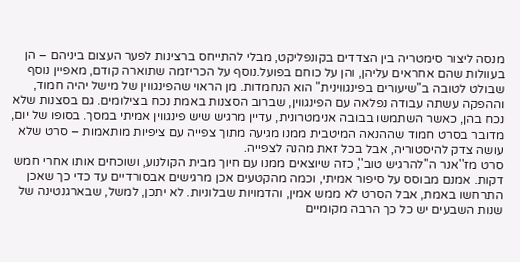מנסה ליצור סימטריה בין הצדדים בקונפליקט, מבלי להתייחס ברצינות לפער העצום ביניהם – הן בעוולות שהם אחראים עליהן, והן על כוחם בפועל.נוסף על הכריזמה שתוארה קודם, מאפיין נוסף שבולט לטובה ב"שיעורים בפינגווינית" הוא הנחמדות. מן הראוי שהפינגווין של מישל יהיה חמוד, וההפקה עשתה עבודה נפלאה עם הפינגווין, שברוב הסצנות באמת נכח בצילומים. גם בסצנות שלא נכח בהן, כאשר השתמשו בבובה אנימטרונית, עדיין מרגיש שיש פינגווין אמיתי במסך. בסופו של יום, מדובר בסרט חמוד שההנאה המיטבית ממנו מגיעה מתוך צפייה עם ציפיות מותאמות – סרט שלא עושה צדק להיסטוריה, אבל בכל זאת מהנה לצפייה.
סרט מז''אנר ה''להרגיש טוב'', כזה שיוצאים ממנו עם חיוך מבית הקולנוע, ושוכחים אותו אחרי חמש דקות. אמנם מבוסס על סיפור אמיתי, וכמה מהקטעים אכן מרגישים אבסורדיים עד כדי כך שאכן התרחשו באמת, אבל הסרט לא ממש אמין, והדמויות שבלוניות. לא יתכן, למשל, שבארגנטינה של שנות השבעים יש כל כך הרבה מקומיים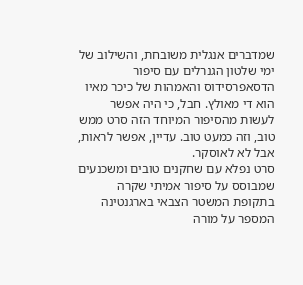שמדברים אנגלית משובחת, והשילוב של ימי שלטון הגנרלים עם סיפור הדסאפרסידוס והאמהות של כיכר מאיו הוא די מאולץ. חבל, כי היה אפשר לעשות מהסיפור המיוחד הזה סרט ממש טוב, וזה כמעט טוב. עדיין, אפשר לראות, אבל לא לאוסקר.
סרט נפלא עם שחקנים טובים ומשכנעים שמבוסס על סיפור אמיתי שקרה בתקופת המשטר הצבאי בארגנטינה המספר על מורה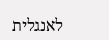לאנגלית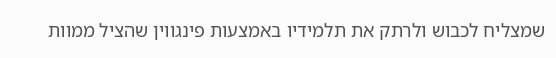שמצליח לכבוש ולרתק את תלמידיו באמצעות פינגווין שהציל ממוות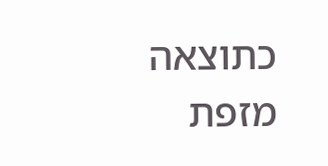כתוצאה מזפת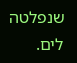שנפלטה לים.